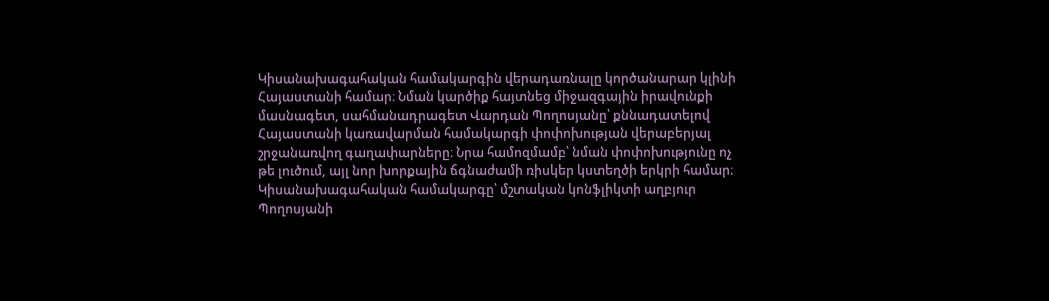Կիսանախագահական համակարգին վերադառնալը կործանարար կլինի Հայաստանի համար։ Նման կարծիք հայտնեց միջազգային իրավունքի մասնագետ, սահմանադրագետ Վարդան Պողոսյանը՝ քննադատելով Հայաստանի կառավարման համակարգի փոփոխության վերաբերյալ շրջանառվող գաղափարները։ Նրա համոզմամբ՝ նման փոփոխությունը ոչ թե լուծում, այլ նոր խորքային ճգնաժամի ռիսկեր կստեղծի երկրի համար։
Կիսանախագահական համակարգը՝ մշտական կոնֆլիկտի աղբյուր
Պողոսյանի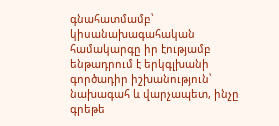գնահատմամբ՝ կիսանախագահական համակարգը իր էությամբ ենթադրում է երկգլխանի գործադիր իշխանություն՝ նախագահ և վարչապետ, ինչը գրեթե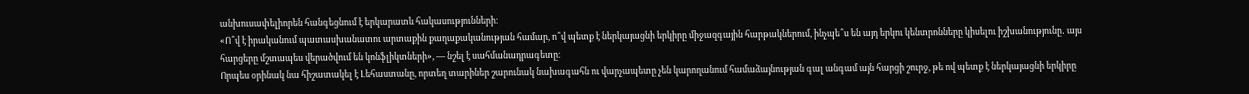անխուսափելիորեն հանգեցնում է երկարատև հակասությունների։
«Ո՞վ է իրականում պատասխանատու արտաքին քաղաքականության համար, ո՞վ պետք է ներկայացնի երկիրը միջազգային հարթակներում, ինչպե՞ս են այդ երկու կենտրոնները կիսելու իշխանությունը․ այս հարցերը մշտապես վերածվում են կոնֆլիկտների», — նշել է սահմանադրագետը։
Որպես օրինակ նա հիշատակել է Լեհաստանը, որտեղ տարիներ շարունակ նախագահն ու վարչապետը չեն կարողանում համաձայնության գալ անգամ այն հարցի շուրջ, թե ով պետք է ներկայացնի երկիրը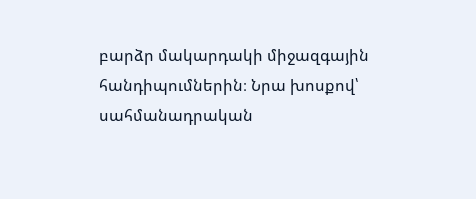բարձր մակարդակի միջազգային հանդիպումներին։ Նրա խոսքով՝ սահմանադրական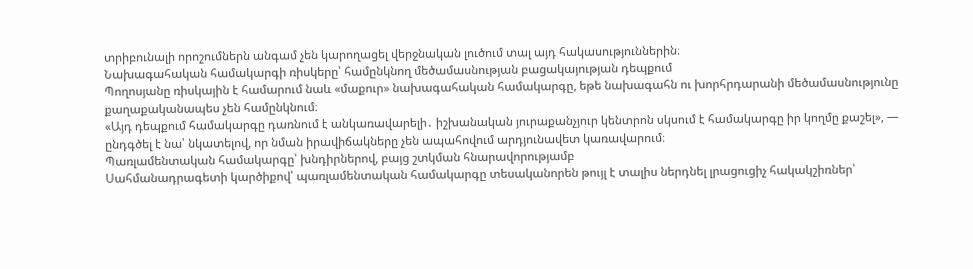տրիբունալի որոշումներն անգամ չեն կարողացել վերջնական լուծում տալ այդ հակասություններին։
Նախագահական համակարգի ռիսկերը՝ համընկնող մեծամասնության բացակայության դեպքում
Պողոսյանը ռիսկային է համարում նաև «մաքուր» նախագահական համակարգը, եթե նախագահն ու խորհրդարանի մեծամասնությունը քաղաքականապես չեն համընկնում։
«Այդ դեպքում համակարգը դառնում է անկառավարելի․ իշխանական յուրաքանչյուր կենտրոն սկսում է համակարգը իր կողմը քաշել», — ընդգծել է նա՝ նկատելով, որ նման իրավիճակները չեն ապահովում արդյունավետ կառավարում։
Պառլամենտական համակարգը՝ խնդիրներով, բայց շտկման հնարավորությամբ
Սահմանադրագետի կարծիքով՝ պառլամենտական համակարգը տեսականորեն թույլ է տալիս ներդնել լրացուցիչ հակակշիռներ՝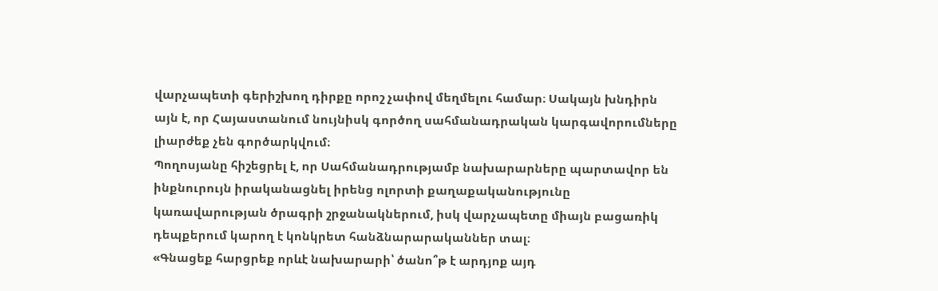վարչապետի գերիշխող դիրքը որոշ չափով մեղմելու համար։ Սակայն խնդիրն այն է, որ Հայաստանում նույնիսկ գործող սահմանադրական կարգավորումները լիարժեք չեն գործարկվում։
Պողոսյանը հիշեցրել է, որ Սահմանադրությամբ նախարարները պարտավոր են ինքնուրույն իրականացնել իրենց ոլորտի քաղաքականությունը կառավարության ծրագրի շրջանակներում, իսկ վարչապետը միայն բացառիկ դեպքերում կարող է կոնկրետ հանձնարարականներ տալ։
«Գնացեք հարցրեք որևէ նախարարի՝ ծանո՞թ է արդյոք այդ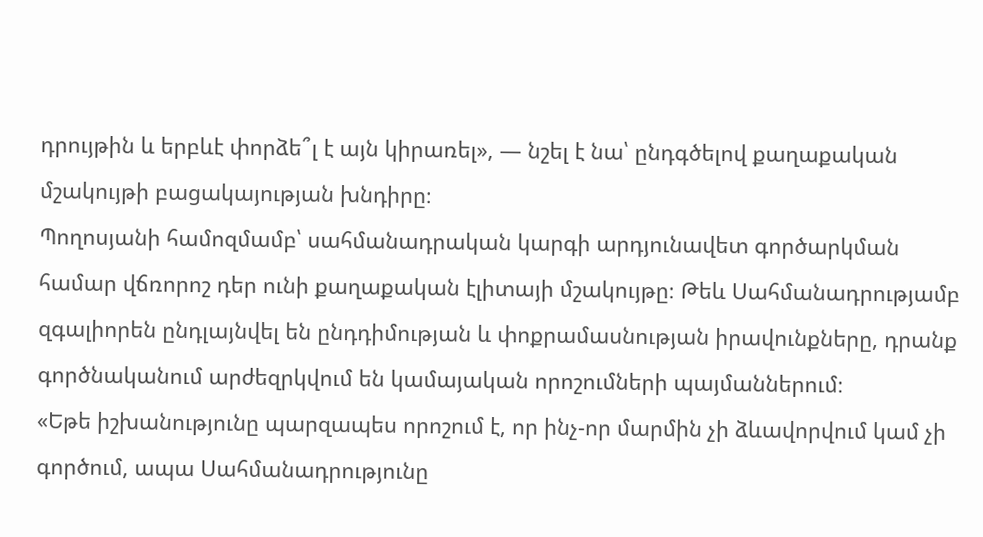դրույթին և երբևէ փորձե՞լ է այն կիրառել», — նշել է նա՝ ընդգծելով քաղաքական մշակույթի բացակայության խնդիրը։
Պողոսյանի համոզմամբ՝ սահմանադրական կարգի արդյունավետ գործարկման համար վճռորոշ դեր ունի քաղաքական էլիտայի մշակույթը։ Թեև Սահմանադրությամբ զգալիորեն ընդլայնվել են ընդդիմության և փոքրամասնության իրավունքները, դրանք գործնականում արժեզրկվում են կամայական որոշումների պայմաններում։
«Եթե իշխանությունը պարզապես որոշում է, որ ինչ-որ մարմին չի ձևավորվում կամ չի գործում, ապա Սահմանադրությունը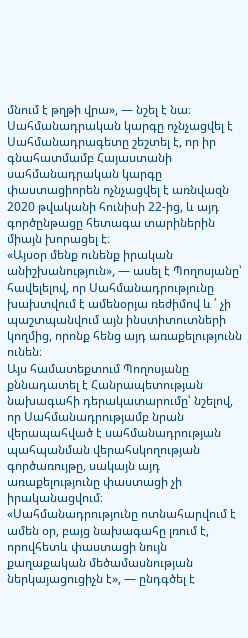մնում է թղթի վրա», — նշել է նա։
Սահմանադրական կարգը ոչնչացվել է
Սահմանադրագետը շեշտել է, որ իր գնահատմամբ Հայաստանի սահմանադրական կարգը փաստացիորեն ոչնչացվել է առնվազն 2020 թվականի հունիսի 22-ից, և այդ գործընթացը հետագա տարիներին միայն խորացել է։
«Այսօր մենք ունենք իրական անիշխանություն», — ասել է Պողոսյանը՝ հավելելով, որ Սահմանադրությունը խախտվում է ամենօրյա ռեժիմով և ՛ չի պաշտպանվում այն ինստիտուտների կողմից, որոնք հենց այդ առաքելությունն ունեն։
Այս համատեքտում Պողոսյանը քննադատել է Հանրապետության նախագահի դերակատարումը՝ նշելով, որ Սահմանադրությամբ նրան վերապահված է սահմանադրության պահպանման վերահսկողության գործառույթը, սակայն այդ առաքելությունը փաստացի չի իրականացվում։
«Սահմանադրությունը ոտնահարվում է ամեն օր, բայց նախագահը լռում է, որովհետև փաստացի նույն քաղաքական մեծամասնության ներկայացուցիչն է», — ընդգծել է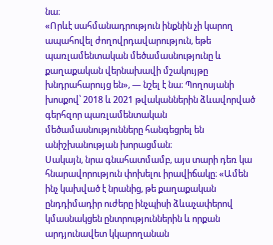նա։
«Որևէ սահմանադրություն ինքնին չի կարող ապահովել ժողովրդավարություն, եթե պառլամենտական մեծամասնությունը և քաղաքական վերնախավի մշակույթը խնդրահարույց են», — նշել է նա։ Պողոսյանի խոսքով՝ 2018 և 2021 թվականներին ձևավորված գերհզոր պառլամենտական մեծամասնությունները հանգեցրել են անիշխանության խորացման։
Սակայն, նրա գնահատմամբ, այս տարի դեռ կա հնարավորություն փոխելու իրավիճակը։ «Ամեն ինչ կախված է նրանից, թե քաղաքական ընդդիմադիր ուժերը ինչպիսի ձևաչափերով կմասնակցեն ընտրություններին և որքան արդյունավետ կկարողանան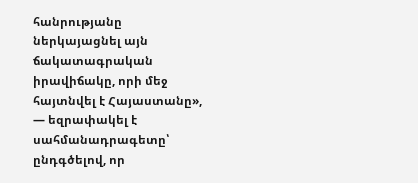հանրությանը ներկայացնել այն ճակատագրական իրավիճակը, որի մեջ հայտնվել է Հայաստանը», — եզրափակել է սահմանադրագետը՝ ընդգծելով, որ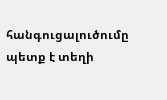հանգուցալուծումը պետք է տեղի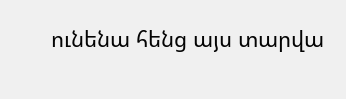ունենա հենց այս տարվա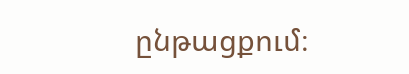ընթացքում։